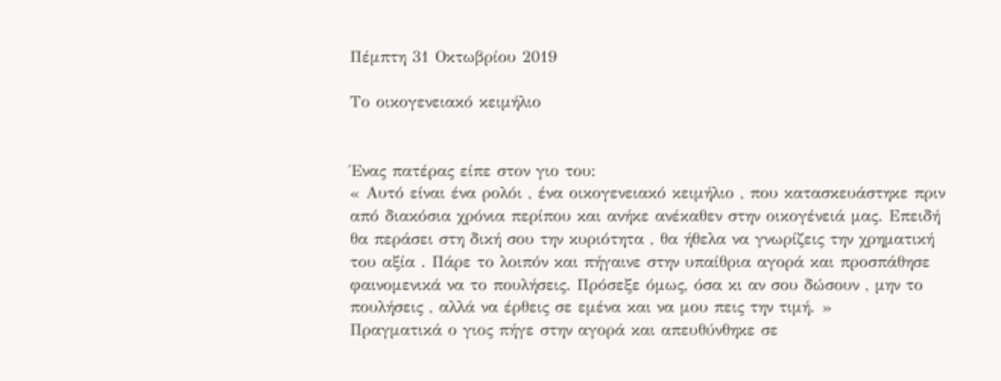Πέμπτη 31 Οκτωβρίου 2019

Το οικογενειακό κειμήλιο


Ένας πατέρας είπε στον γιο του:
« Αυτό είναι ένα ρολόι , ένα οικογενειακό κειμήλιο , που κατασκευάστηκε πριν από διακόσια χρόνια περίπου και ανήκε ανέκαθεν στην οικογένειά μας. Επειδή θα περάσει στη δική σου την κυριότητα , θα ήθελα να γνωρίζεις την χρηματική του αξία . Πάρε το λοιπόν και πήγαινε στην υπαίθρια αγορά και προσπάθησε φαινομενικά να το πουλήσεις. Πρόσεξε όμως, όσα κι αν σου δώσουν , μην το πουλήσεις , αλλά να έρθεις σε εμένα και να μου πεις την τιμή. »
Πραγματικά ο γιος πήγε στην αγορά και απευθύνθηκε σε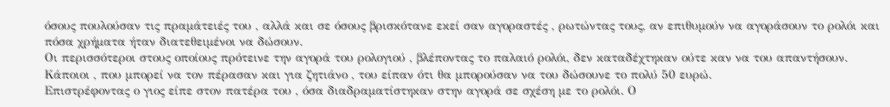όσους πουλούσαν τις πραμάτειές του , αλλά και σε όσους βρισκότανε εκεί σαν αγοραστές , ρωτώντας τους, αν επιθυμούν να αγοράσουν το ρολόι και πόσα χρήματα ήταν διατεθειμένοι να δώσουν.
Οι περισσότεροι στους οποίους πρότεινε την αγορά του ρολογιού , βλέποντας το παλαιό ρολόι, δεν καταδέχτηκαν ούτε καν να του απαντήσουν. Κάποιοι , που μπορεί να τον πέρασαν και για ζητιάνο , του είπαν ότι θα μπορούσαν να του δώσουνε το πολύ 50 ευρώ.
Επιστρέφοντας ο γιος είπε στον πατέρα του , όσα διαδραματίστηκαν στην αγορά σε σχέση με το ρολόι. Ο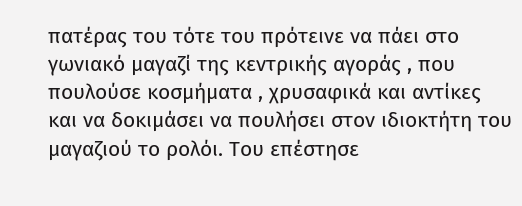πατέρας του τότε του πρότεινε να πάει στο γωνιακό μαγαζί της κεντρικής αγοράς , που πουλούσε κοσμήματα , χρυσαφικά και αντίκες και να δοκιμάσει να πουλήσει στον ιδιοκτήτη του μαγαζιού το ρολόι. Του επέστησε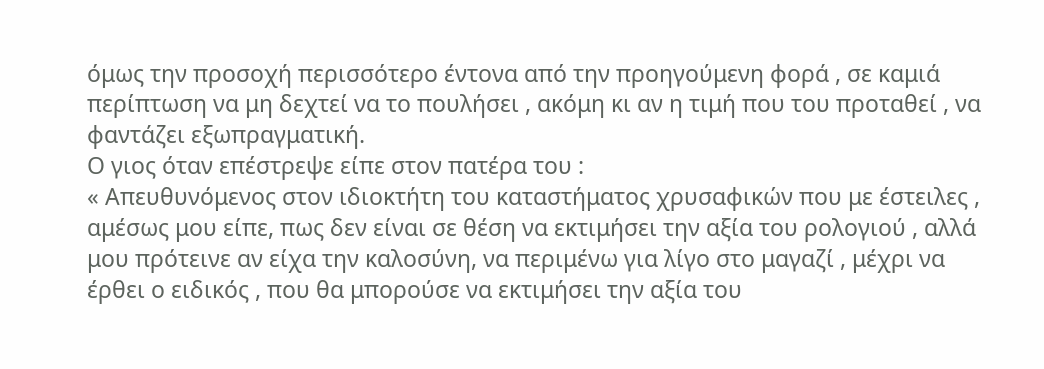όμως την προσοχή περισσότερο έντονα από την προηγούμενη φορά , σε καμιά περίπτωση να μη δεχτεί να το πουλήσει , ακόμη κι αν η τιμή που του προταθεί , να φαντάζει εξωπραγματική.
Ο γιος όταν επέστρεψε είπε στον πατέρα του :
« Απευθυνόμενος στον ιδιοκτήτη του καταστήματος χρυσαφικών που με έστειλες , αμέσως μου είπε, πως δεν είναι σε θέση να εκτιμήσει την αξία του ρολογιού , αλλά μου πρότεινε αν είχα την καλοσύνη, να περιμένω για λίγο στο μαγαζί , μέχρι να έρθει ο ειδικός , που θα μπορούσε να εκτιμήσει την αξία του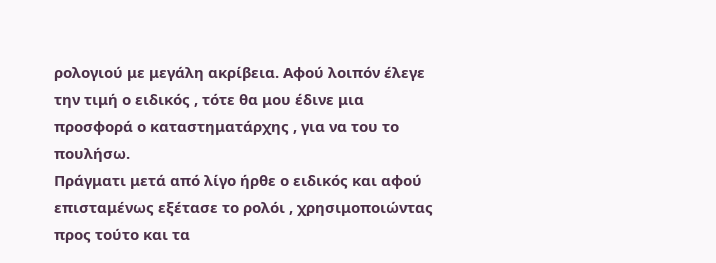ρολογιού με μεγάλη ακρίβεια. Αφού λοιπόν έλεγε την τιμή ο ειδικός , τότε θα μου έδινε μια προσφορά ο καταστηματάρχης , για να του το πουλήσω.
Πράγματι μετά από λίγο ήρθε ο ειδικός και αφού επισταμένως εξέτασε το ρολόι , χρησιμοποιώντας προς τούτο και τα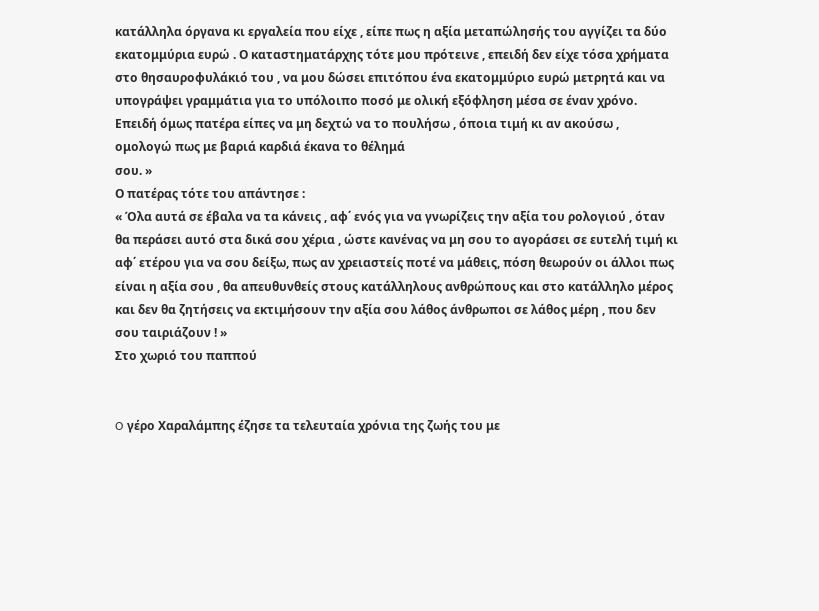κατάλληλα όργανα κι εργαλεία που είχε , είπε πως η αξία μεταπώλησής του αγγίζει τα δύο εκατομμύρια ευρώ . Ο καταστηματάρχης τότε μου πρότεινε , επειδή δεν είχε τόσα χρήματα στο θησαυροφυλάκιό του , να μου δώσει επιτόπου ένα εκατομμύριο ευρώ μετρητά και να υπογράψει γραμμάτια για το υπόλοιπο ποσό με ολική εξόφληση μέσα σε έναν χρόνο. Επειδή όμως πατέρα είπες να μη δεχτώ να το πουλήσω , όποια τιμή κι αν ακούσω , ομολογώ πως με βαριά καρδιά έκανα το θέλημά
σου. »
Ο πατέρας τότε του απάντησε :
« Όλα αυτά σε έβαλα να τα κάνεις , αφ΄ ενός για να γνωρίζεις την αξία του ρολογιού , όταν θα περάσει αυτό στα δικά σου χέρια , ώστε κανένας να μη σου το αγοράσει σε ευτελή τιμή κι αφ΄ ετέρου για να σου δείξω, πως αν χρειαστείς ποτέ να μάθεις, πόση θεωρούν οι άλλοι πως είναι η αξία σου , θα απευθυνθείς στους κατάλληλους ανθρώπους και στο κατάλληλο μέρος και δεν θα ζητήσεις να εκτιμήσουν την αξία σου λάθος άνθρωποι σε λάθος μέρη , που δεν σου ταιριάζουν ! »
Στο χωριό του παππού


O γέρο Χαραλάμπης έζησε τα τελευταία χρόνια της ζωής του με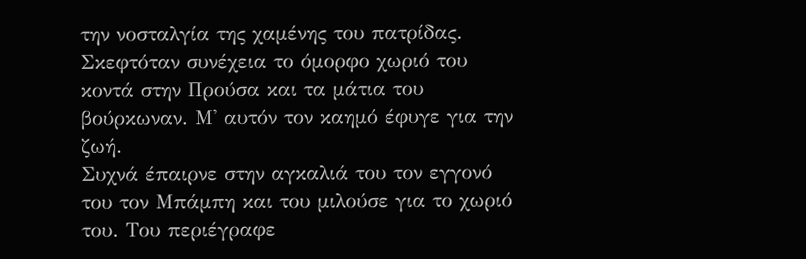την νοσταλγία της χαμένης του πατρίδας.
Σκεφτόταν συνέχεια το όμορφο χωριό του κοντά στην Προύσα και τα μάτια του βούρκωναν. Μ' αυτόν τον καημό έφυγε για την ζωή.
Συχνά έπαιρνε στην αγκαλιά του τον εγγονό του τον Μπάμπη και του μιλούσε για το χωριό του. Του περιέγραφε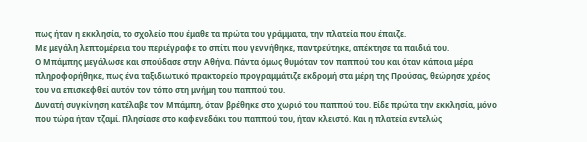πως ήταν η εκκλησία, το σχολείο που έμαθε τα πρώτα του γράμματα, την πλατεία που έπαιζε.
Με μεγάλη λεπτομέρεια του περιέγραφε το σπίτι που γεννήθηκε, παντρεύτηκε, απέκτησε τα παιδιά του.
Ο Μπάμπης μεγάλωσε και σπούδασε στην Αθήνα. Πάντα όμως θυμόταν τον παππού του και όταν κάποια μέρα πληροφορήθηκε, πως ένα ταξιδιωτικό πρακτορείο προγραμμάτιζε εκδρομή στα μέρη της Προύσας, θεώρησε χρέος του να επισκεφθεί αυτόν τον τόπο στη μνήμη του παππού του.
Δυνατή συγκίνηση κατέλαβε τον Μπάμπη, όταν βρέθηκε στο χωριό του παππού του. Είδε πρώτα την εκκλησία, μόνο που τώρα ήταν τζαμί. Πλησίασε στο καφενεδάκι του παππού του, ήταν κλειστό. Και η πλατεία εντελώς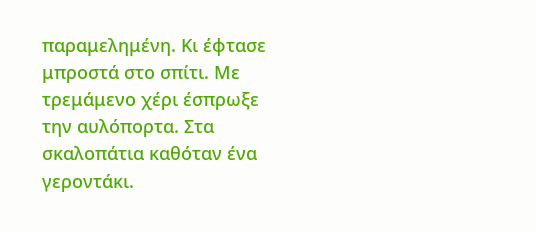παραμελημένη. Κι έφτασε μπροστά στο σπίτι. Με τρεμάμενο χέρι έσπρωξε την αυλόπορτα. Στα σκαλοπάτια καθόταν ένα γεροντάκι.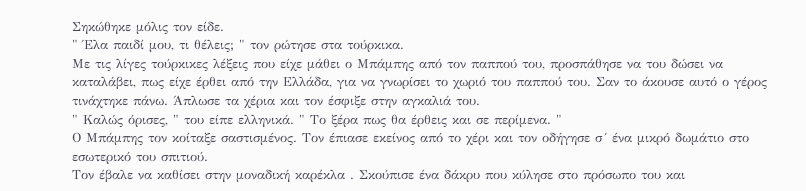Σηκώθηκε μόλις τον είδε.
" Έλα παιδί μου, τι θέλεις; " τον ρώτησε στα τούρκικα.
Με τις λίγες τούρκικες λέξεις που είχε μάθει ο Μπάμπης από τον παππού του, προσπάθησε να του δώσει να καταλάβει, πως είχε έρθει από την Ελλάδα, για να γνωρίσει το χωριό του παππού του. Σαν το άκουσε αυτό ο γέρος τινάχτηκε πάνω. Άπλωσε τα χέρια και τον έσφιξε στην αγκαλιά του.
" Καλώς όρισες, " του είπε ελληνικά. " Το ξέρα πως θα έρθεις και σε περίμενα. "
Ο Μπάμπης τον κοίταξε σαστισμένος. Τον έπιασε εκείνος από το χέρι και τον οδήγησε σ´ ένα μικρό δωμάτιο στο εσωτερικό του σπιτιού.
Τον έβαλε να καθίσει στην μοναδική καρέκλα . Σκούπισε ένα δάκρυ που κύλησε στο πρόσωπο του και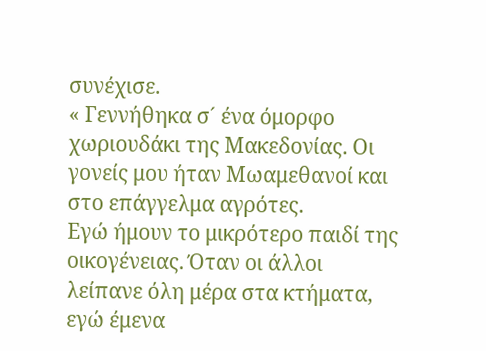συνέχισε.
« Γεννήθηκα σ´ ένα όμορφο χωριουδάκι της Μακεδονίας. Οι γονείς μου ήταν Μωαμεθανοί και στο επάγγελμα αγρότες.
Εγώ ήμουν το μικρότερο παιδί της οικογένειας. Όταν οι άλλοι λείπανε όλη μέρα στα κτήματα, εγώ έμενα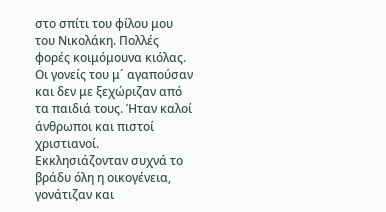στο σπίτι του φίλου μου του Νικολάκη. Πολλές φορές κοιμόμουνα κιόλας. Οι γονείς του μ´ αγαπούσαν και δεν με ξεχώριζαν από τα παιδιά τους. Ήταν καλοί άνθρωποι και πιστοί χριστιανοί. Εκκλησιάζονταν συχνά το βράδυ όλη η οικογένεια, γονάτιζαν και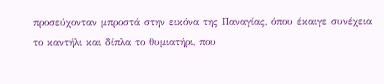προσεύχονταν μπροστά στην εικόνα της Παναγίας, όπου έκαιγε συνέχεια το καντήλι και δίπλα το θυμιατήρι, που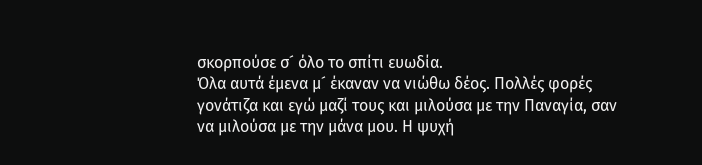σκορπούσε σ´ όλο το σπίτι ευωδία.
Όλα αυτά έμενα μ´ έκαναν να νιώθω δέος. Πολλές φορές γονάτιζα και εγώ μαζί τους και μιλούσα με την Παναγία, σαν να μιλούσα με την μάνα μου. Η ψυχή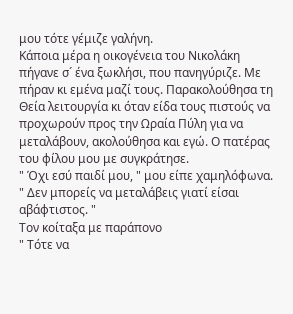μου τότε γέμιζε γαλήνη.
Κάποια μέρα η οικογένεια του Νικολάκη πήγανε σ´ ένα ξωκλήσι, που πανηγύριζε. Με πήραν κι εμένα μαζί τους. Παρακολούθησα τη Θεία λειτουργία κι όταν είδα τους πιστούς να προχωρούν προς την Ωραία Πύλη για να μεταλάβουν, ακολούθησα και εγώ. Ο πατέρας του φίλου μου με συγκράτησε.
" Όχι εσύ παιδί μου, " μου είπε χαμηλόφωνα. " Δεν μπορείς να μεταλάβεις γιατί είσαι αβάφτιστος. "
Τον κοίταξα με παράπονο
" Τότε να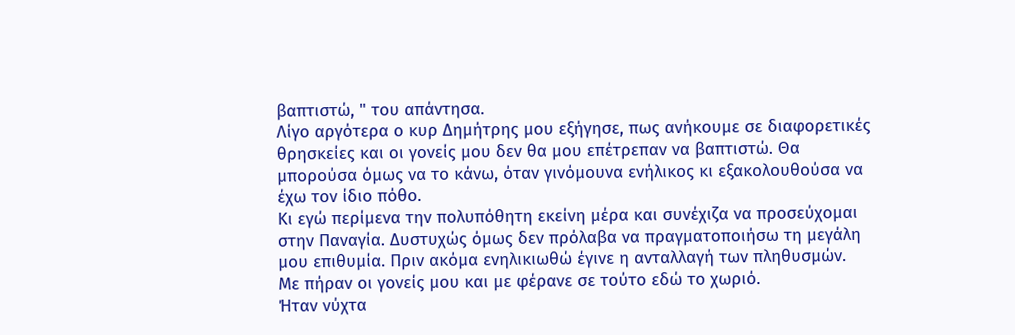βαπτιστώ, " του απάντησα.
Λίγο αργότερα ο κυρ Δημήτρης μου εξήγησε, πως ανήκουμε σε διαφορετικές θρησκείες και οι γονείς μου δεν θα μου επέτρεπαν να βαπτιστώ. Θα μπορούσα όμως να το κάνω, όταν γινόμουνα ενήλικος κι εξακολουθούσα να έχω τον ίδιο πόθο.
Κι εγώ περίμενα την πολυπόθητη εκείνη μέρα και συνέχιζα να προσεύχομαι στην Παναγία. Δυστυχώς όμως δεν πρόλαβα να πραγματοποιήσω τη μεγάλη μου επιθυμία. Πριν ακόμα ενηλικιωθώ έγινε η ανταλλαγή των πληθυσμών.
Με πήραν οι γονείς μου και με φέρανε σε τούτο εδώ το χωριό.
Ήταν νύχτα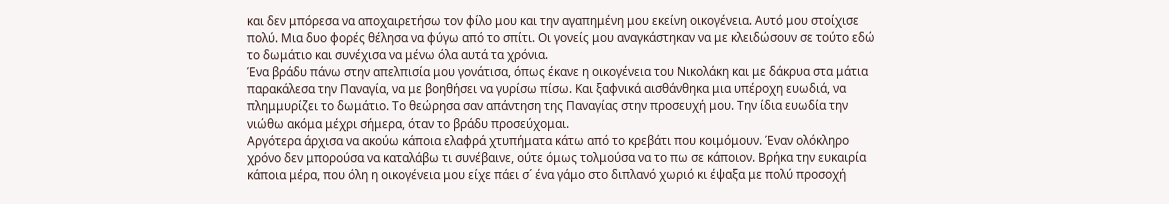και δεν μπόρεσα να αποχαιρετήσω τον φίλο μου και την αγαπημένη μου εκείνη οικογένεια. Αυτό μου στοίχισε πολύ. Μια δυο φορές θέλησα να φύγω από το σπίτι. Οι γονείς μου αναγκάστηκαν να με κλειδώσουν σε τούτο εδώ το δωμάτιο και συνέχισα να μένω όλα αυτά τα χρόνια.
Ένα βράδυ πάνω στην απελπισία μου γονάτισα, όπως έκανε η οικογένεια του Νικολάκη και με δάκρυα στα μάτια παρακάλεσα την Παναγία, να με βοηθήσει να γυρίσω πίσω. Και ξαφνικά αισθάνθηκα μια υπέροχη ευωδιά, να πλημμυρίζει το δωμάτιο. Το θεώρησα σαν απάντηση της Παναγίας στην προσευχή μου. Την ίδια ευωδία την νιώθω ακόμα μέχρι σήμερα, όταν το βράδυ προσεύχομαι.
Αργότερα άρχισα να ακούω κάποια ελαφρά χτυπήματα κάτω από το κρεβάτι που κοιμόμουν. Έναν ολόκληρο χρόνο δεν μπορούσα να καταλάβω τι συνέβαινε, ούτε όμως τολμούσα να το πω σε κάποιον. Βρήκα την ευκαιρία κάποια μέρα, που όλη η οικογένεια μου είχε πάει σ´ ένα γάμο στο διπλανό χωριό κι έψαξα με πολύ προσοχή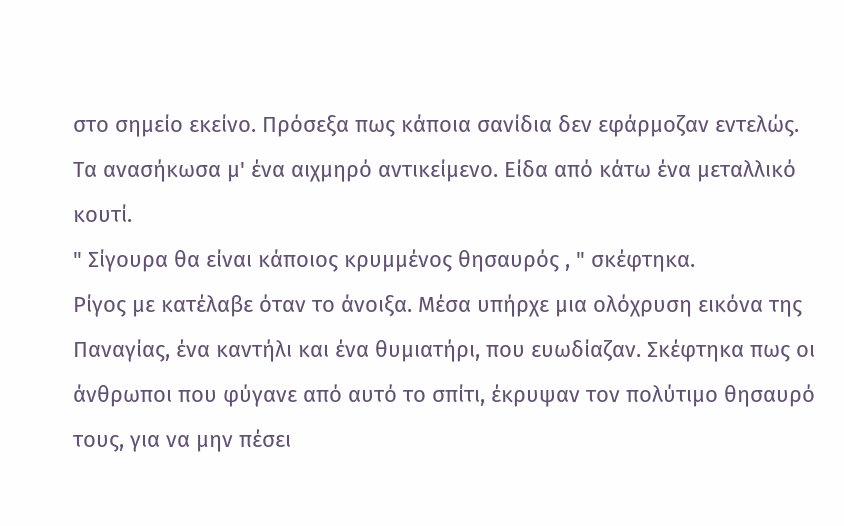στο σημείο εκείνο. Πρόσεξα πως κάποια σανίδια δεν εφάρμοζαν εντελώς.
Τα ανασήκωσα μ' ένα αιχμηρό αντικείμενο. Είδα από κάτω ένα μεταλλικό κουτί.
" Σίγουρα θα είναι κάποιος κρυμμένος θησαυρός , " σκέφτηκα.
Ρίγος με κατέλαβε όταν το άνοιξα. Μέσα υπήρχε μια ολόχρυση εικόνα της Παναγίας, ένα καντήλι και ένα θυμιατήρι, που ευωδίαζαν. Σκέφτηκα πως οι άνθρωποι που φύγανε από αυτό το σπίτι, έκρυψαν τον πολύτιμο θησαυρό τους, για να μην πέσει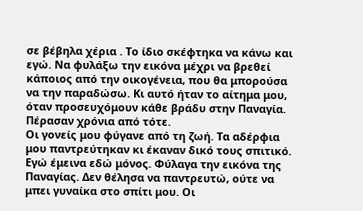σε βέβηλα χέρια . Το ίδιο σκέφτηκα να κάνω και εγώ. Να φυλάξω την εικόνα μέχρι να βρεθεί κάποιος από την οικογένεια, που θα μπορούσα να την παραδώσω. Κι αυτό ήταν το αίτημα μου, όταν προσευχόμουν κάθε βράδυ στην Παναγία. Πέρασαν χρόνια από τότε.
Οι γονείς μου φύγανε από τη ζωή. Τα αδέρφια μου παντρεύτηκαν κι έκαναν δικό τους σπιτικό. Εγώ έμεινα εδώ μόνος. Φύλαγα την εικόνα της Παναγίας. Δεν θέλησα να παντρευτώ, ούτε να μπει γυναίκα στο σπίτι μου. Οι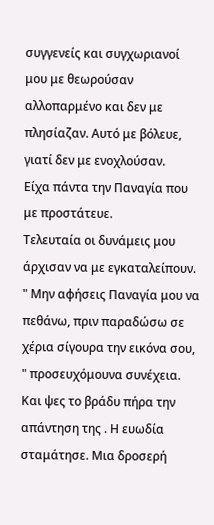συγγενείς και συγχωριανοί μου με θεωρούσαν αλλοπαρμένο και δεν με πλησίαζαν. Αυτό με βόλευε, γιατί δεν με ενοχλούσαν.
Είχα πάντα την Παναγία που με προστάτευε.
Τελευταία οι δυνάμεις μου άρχισαν να με εγκαταλείπουν.
" Μην αφήσεις Παναγία μου να πεθάνω, πριν παραδώσω σε χέρια σίγουρα την εικόνα σου, " προσευχόμουνα συνέχεια.
Και ψες το βράδυ πήρα την απάντηση της . Η ευωδία σταμάτησε. Μια δροσερή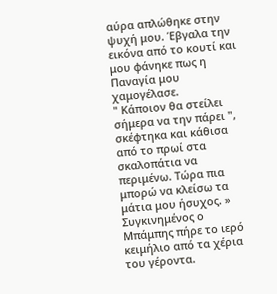αύρα απλώθηκε στην ψυχή μου. Έβγαλα την εικόνα από το κουτί και μου φάνηκε πως η Παναγία μου χαμογέλασε.
" Κάποιον θα στείλει σήμερα να την πάρει ", σκέφτηκα και κάθισα από το πρωί στα σκαλοπάτια να περιμένω. Τώρα πια μπορώ να κλείσω τα μάτια μου ήσυχος. »
Συγκινημένος ο Μπάμπης πήρε το ιερό κειμήλιο από τα χέρια του γέροντα.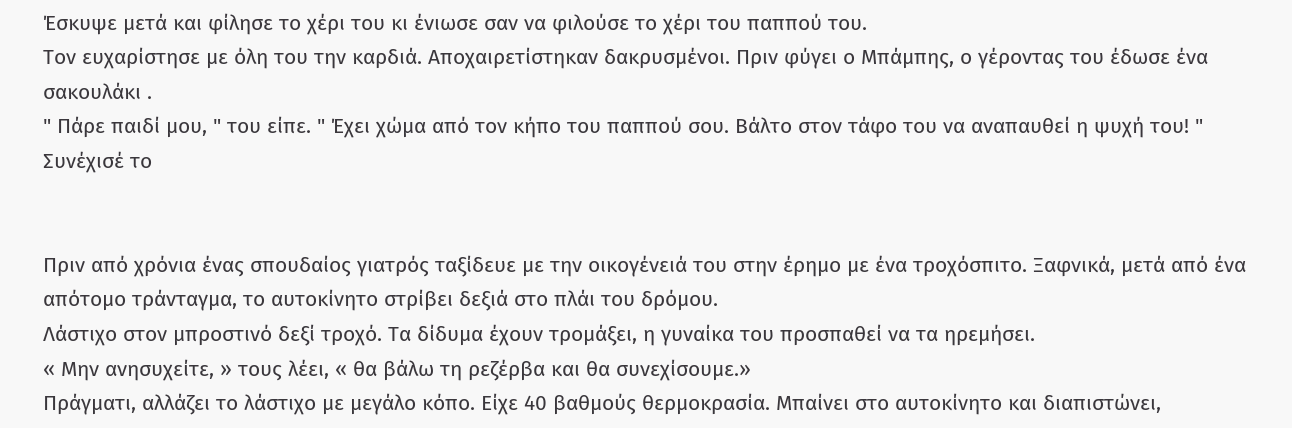Έσκυψε μετά και φίλησε το χέρι του κι ένιωσε σαν να φιλούσε το χέρι του παππού του.
Τον ευχαρίστησε με όλη του την καρδιά. Αποχαιρετίστηκαν δακρυσμένοι. Πριν φύγει ο Μπάμπης, ο γέροντας του έδωσε ένα σακουλάκι .
" Πάρε παιδί μου, " του είπε. " Έχει χώμα από τον κήπο του παππού σου. Βάλτο στον τάφο του να αναπαυθεί η ψυχή του! "
Συνέχισέ το


Πριν από χρόνια ένας σπουδαίος γιατρός ταξίδευε με την οικογένειά του στην έρημο με ένα τροχόσπιτο. Ξαφνικά, μετά από ένα απότομο τράνταγμα, το αυτοκίνητο στρίβει δεξιά στο πλάι του δρόμου.
Λάστιχο στον μπροστινό δεξί τροχό. Τα δίδυμα έχουν τρομάξει, η γυναίκα του προσπαθεί να τα ηρεμήσει.
« Μην ανησυχείτε, » τους λέει, « θα βάλω τη ρεζέρβα και θα συνεχίσουμε.»
Πράγματι, αλλάζει το λάστιχο με μεγάλο κόπο. Είχε 40 βαθμούς θερμοκρασία. Μπαίνει στο αυτοκίνητο και διαπιστώνει,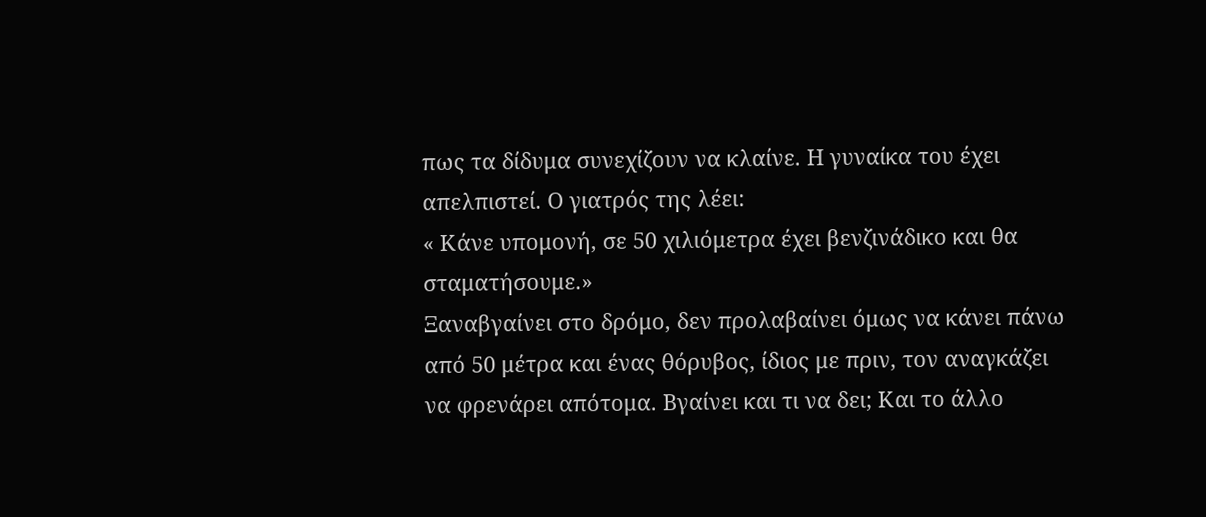πως τα δίδυμα συνεχίζουν να κλαίνε. Η γυναίκα του έχει απελπιστεί. Ο γιατρός της λέει:
« Κάνε υπομονή, σε 50 χιλιόμετρα έχει βενζινάδικο και θα σταματήσουμε.»
Ξαναβγαίνει στο δρόμο, δεν προλαβαίνει όμως να κάνει πάνω από 50 μέτρα και ένας θόρυβος, ίδιος με πριν, τον αναγκάζει να φρενάρει απότομα. Βγαίνει και τι να δει; Και το άλλο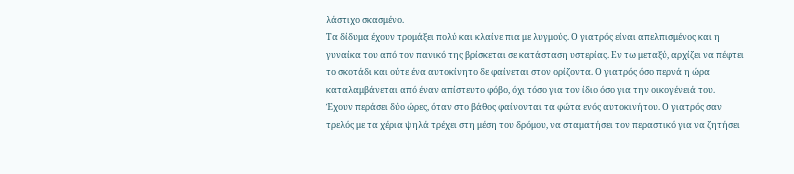λάστιχο σκασμένο.
Τα δίδυμα έχουν τρομάξει πολύ και κλαίνε πια με λυγμούς. Ο γιατρός είναι απελπισμένος και η γυναίκα του από τον πανικό της βρίσκεται σε κατάσταση υστερίας. Εν τω μεταξύ, αρχίζει να πέφτει το σκοτάδι και ούτε ένα αυτοκίνητο δε φαίνεται στον ορίζοντα. Ο γιατρός όσο περνά η ώρα καταλαμβάνεται από έναν απίστευτο φόβο, όχι τόσο για τον ίδιο όσο για την οικογένειά του.
Έχουν περάσει δύο ώρες, όταν στο βάθος φαίνονται τα φώτα ενός αυτοκινήτου. Ο γιατρός σαν τρελός με τα χέρια ψηλά τρέχει στη μέση του δρόμου, να σταματήσει τον περαστικό για να ζητήσει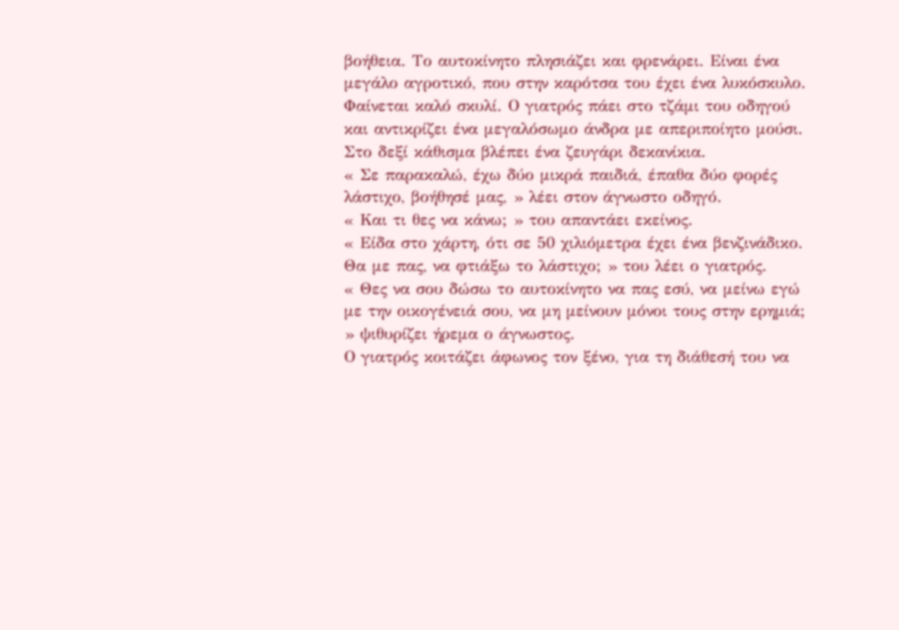βοήθεια. Το αυτοκίνητο πλησιάζει και φρενάρει. Είναι ένα μεγάλο αγροτικό, που στην καρότσα του έχει ένα λυκόσκυλο. Φαίνεται καλό σκυλί. Ο γιατρός πάει στο τζάμι του οδηγού και αντικρίζει ένα μεγαλόσωμο άνδρα με απεριποίητο μούσι. Στο δεξί κάθισμα βλέπει ένα ζευγάρι δεκανίκια.
« Σε παρακαλώ, έχω δύο μικρά παιδιά, έπαθα δύο φορές λάστιχο, βοήθησέ μας, » λέει στον άγνωστο οδηγό.
« Και τι θες να κάνω; » του απαντάει εκείνος.
« Είδα στο χάρτη, ότι σε 50 χιλιόμετρα έχει ένα βενζινάδικο. Θα με πας, να φτιάξω το λάστιχο; » του λέει ο γιατρός.
« Θες να σου δώσω το αυτοκίνητο να πας εσύ, να μείνω εγώ με την οικογένειά σου, να μη μείνουν μόνοι τους στην ερημιά; » ψιθυρίζει ήρεμα ο άγνωστος.
Ο γιατρός κοιτάζει άφωνος τον ξένο, για τη διάθεσή του να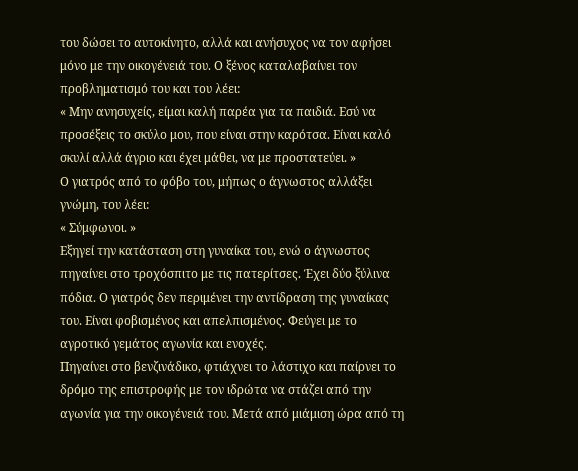του δώσει το αυτοκίνητο, αλλά και ανήσυχος να τον αφήσει μόνο με την οικογένειά του. Ο ξένος καταλαβαίνει τον προβληματισμό του και του λέει:
« Μην ανησυχείς, είμαι καλή παρέα για τα παιδιά. Εσύ να προσέξεις το σκύλο μου, που είναι στην καρότσα. Είναι καλό σκυλί αλλά άγριο και έχει μάθει, να με προστατεύει. »
Ο γιατρός από το φόβο του, μήπως ο άγνωστος αλλάξει γνώμη, του λέει:
« Σύμφωνοι. »
Εξηγεί την κατάσταση στη γυναίκα του, ενώ ο άγνωστος πηγαίνει στο τροχόσπιτο με τις πατερίτσες. Έχει δύο ξύλινα πόδια. Ο γιατρός δεν περιμένει την αντίδραση της γυναίκας του. Είναι φοβισμένος και απελπισμένος. Φεύγει με το αγροτικό γεμάτος αγωνία και ενοχές.
Πηγαίνει στο βενζινάδικο, φτιάχνει το λάστιχο και παίρνει το δρόμο της επιστροφής με τον ιδρώτα να στάζει από την αγωνία για την οικογένειά του. Μετά από μιάμιση ώρα από τη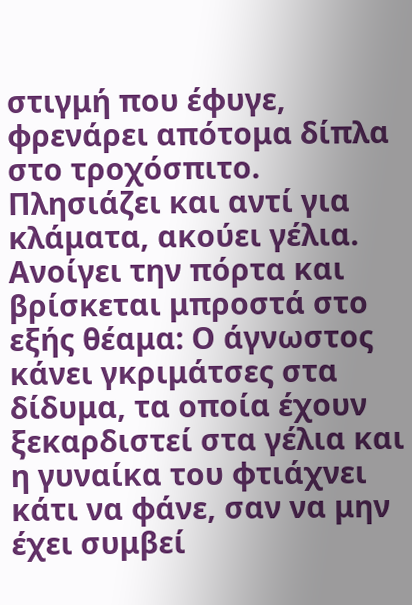στιγμή που έφυγε, φρενάρει απότομα δίπλα στο τροχόσπιτο. Πλησιάζει και αντί για κλάματα, ακούει γέλια.
Ανοίγει την πόρτα και βρίσκεται μπροστά στο εξής θέαμα: Ο άγνωστος κάνει γκριμάτσες στα δίδυμα, τα οποία έχουν ξεκαρδιστεί στα γέλια και η γυναίκα του φτιάχνει κάτι να φάνε, σαν να μην έχει συμβεί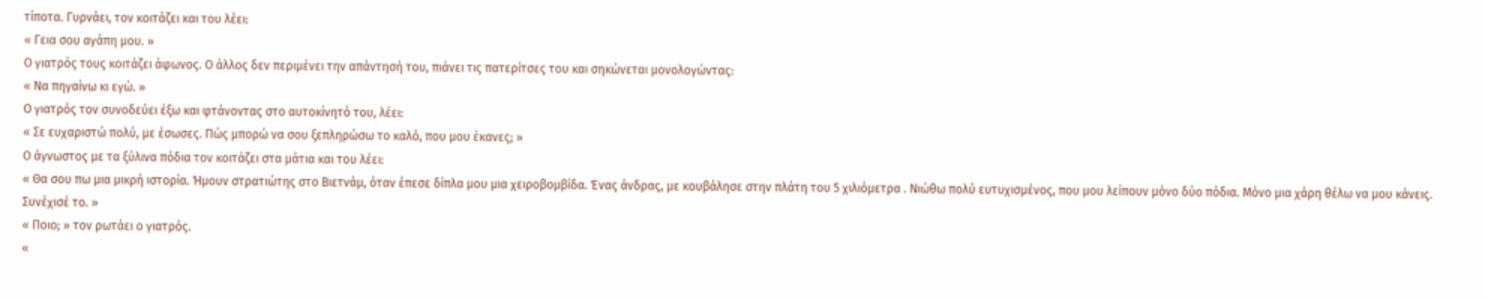τίποτα. Γυρνάει, τον κοιτάζει και του λέει:
« Γεια σου αγάπη μου. »
Ο γιατρός τους κοιτάζει άφωνος. Ο άλλος δεν περιμένει την απάντησή του, πιάνει τις πατερίτσες του και σηκώνεται μονολογώντας:
« Να πηγαίνω κι εγώ. »
Ο γιατρός τον συνοδεύει έξω και φτάνοντας στο αυτοκίνητό του, λέει:
« Σε ευχαριστώ πολύ, με έσωσες. Πώς μπορώ να σου ξεπληρώσω το καλό, που μου έκανες; »
Ο άγνωστος με τα ξύλινα πόδια τον κοιτάζει στα μάτια και του λέει:
« Θα σου πω μια μικρή ιστορία. Ήμουν στρατιώτης στο Βιετνάμ, όταν έπεσε δίπλα μου μια χειροβομβίδα. Ένας άνδρας, με κουβάλησε στην πλάτη του 5 χιλιόμετρα . Νιώθω πολύ ευτυχισμένος, που μου λείπουν μόνο δύο πόδια. Μόνο μια χάρη θέλω να μου κάνεις. Συνέχισέ το. »
« Ποιο; » τον ρωτάει ο γιατρός.
«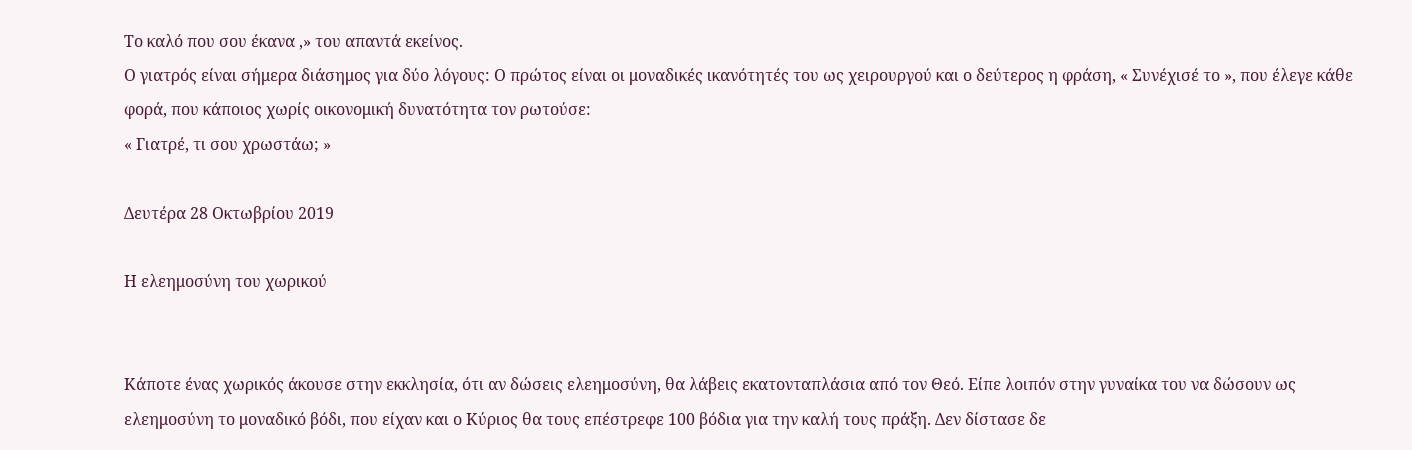Το καλό που σου έκανα ,» του απαντά εκείνος.
Ο γιατρός είναι σήμερα διάσημος για δύο λόγους: Ο πρώτος είναι οι μοναδικές ικανότητές του ως χειρουργού και ο δεύτερος η φράση, « Συνέχισέ το », που έλεγε κάθε φορά, που κάποιος χωρίς οικονομική δυνατότητα τον ρωτούσε:
« Γιατρέ, τι σου χρωστάω; »

Δευτέρα 28 Οκτωβρίου 2019

Η ελεημοσύνη του χωρικού


Κάποτε ένας χωρικός άκουσε στην εκκλησία, ότι αν δώσεις ελεημοσύνη, θα λάβεις εκατονταπλάσια από τον Θεό. Είπε λοιπόν στην γυναίκα του να δώσουν ως ελεημοσύνη το μοναδικό βόδι, που είχαν και ο Κύριος θα τους επέστρεφε 100 βόδια για την καλή τους πράξη. Δεν δίστασε δε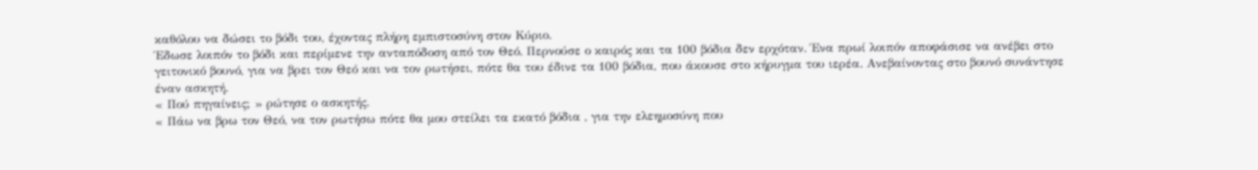καθόλου να δώσει το βόδι του, έχοντας πλήρη εμπιστοσύνη στον Κύριο.
Έδωσε λοιπόν το βόδι και περίμενε την ανταπόδοση από τον Θεό. Περνούσε ο καιρός και τα 100 βόδια δεν ερχόταν. Ένα πρωί λοιπόν αποφάσισε να ανέβει στο γειτονικό βουνό, για να βρει τον Θεό και να τον ρωτήσει, πότε θα του έδινε τα 100 βόδια, που άκουσε στο κήρυγμα του ιερέα. Ανεβαίνοντας στο βουνό συνάντησε έναν ασκητή.
« Πού πηγαίνεις; » ρώτησε ο ασκητής.
« Πάω να βρω τον Θεό, να τον ρωτήσω πότε θα μου στείλει τα εκατό βόδια , για την ελεημοσύνη που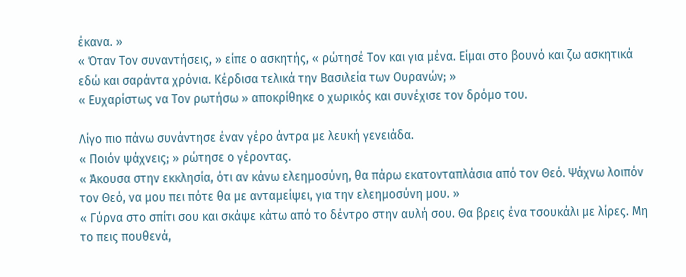έκανα. »
« Όταν Τον συναντήσεις, » είπε ο ασκητής, « ρώτησέ Τον και για μένα. Είμαι στο βουνό και ζω ασκητικά εδώ και σαράντα χρόνια. Κέρδισα τελικά την Βασιλεία των Ουρανών; »
« Ευχαρίστως να Τον ρωτήσω » αποκρίθηκε ο χωρικός και συνέχισε τον δρόμο του.

Λίγο πιο πάνω συνάντησε έναν γέρο άντρα με λευκή γενειάδα.
« Ποιόν ψάχνεις; » ρώτησε ο γέροντας.
« Άκουσα στην εκκλησία, ότι αν κάνω ελεημοσύνη, θα πάρω εκατονταπλάσια από τον Θεό. Ψάχνω λοιπόν τον Θεό, να μου πει πότε θα με ανταμείψει, για την ελεημοσύνη μου. »
« Γύρνα στο σπίτι σου και σκάψε κάτω από το δέντρο στην αυλή σου. Θα βρεις ένα τσουκάλι με λίρες. Μη το πεις πουθενά,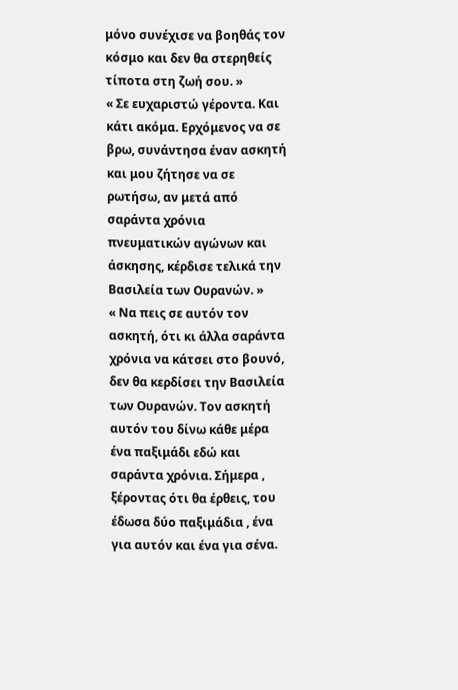μόνο συνέχισε να βοηθάς τον κόσμο και δεν θα στερηθείς τίποτα στη ζωή σου. »
« Σε ευχαριστώ γέροντα. Και κάτι ακόμα. Ερχόμενος να σε βρω, συνάντησα έναν ασκητή και μου ζήτησε να σε ρωτήσω, αν μετά από σαράντα χρόνια πνευματικών αγώνων και άσκησης, κέρδισε τελικά την Βασιλεία των Ουρανών. »
« Να πεις σε αυτόν τον ασκητή, ότι κι άλλα σαράντα χρόνια να κάτσει στο βουνό, δεν θα κερδίσει την Βασιλεία των Ουρανών. Τον ασκητή αυτόν του δίνω κάθε μέρα ένα παξιμάδι εδώ και σαράντα χρόνια. Σήμερα , ξέροντας ότι θα έρθεις, του έδωσα δύο παξιμάδια , ένα για αυτόν και ένα για σένα.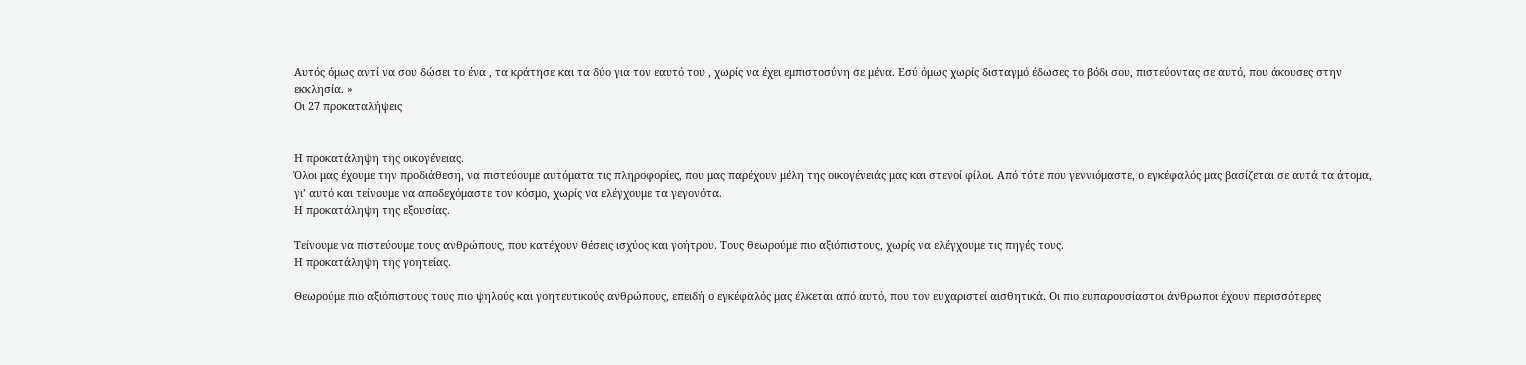Αυτός όμως αντί να σου δώσει το ένα , τα κράτησε και τα δύο για τον εαυτό του , χωρίς να έχει εμπιστοσύνη σε μένα. Εσύ όμως χωρίς δισταγμό έδωσες το βόδι σου, πιστεύοντας σε αυτό, που άκουσες στην εκκλησία. »
Οι 27 προκαταλήψεις


Η προκατάληψη της οικογένειας.
Όλοι μας έχουμε την προδιάθεση, να πιστεύουμε αυτόματα τις πληροφορίες, που μας παρέχουν μέλη της οικογένειάς μας και στενοί φίλοι. Από τότε που γεννιόμαστε, ο εγκέφαλός μας βασίζεται σε αυτά τα άτομα, γι’ αυτό και τείνουμε να αποδεχόμαστε τον κόσμο, χωρίς να ελέγχουμε τα γεγονότα.
Η προκατάληψη της εξουσίας.

Τείνουμε να πιστεύουμε τους ανθρώπους, που κατέχουν θέσεις ισχύος και γοήτρου. Τους θεωρούμε πιο αξιόπιστους, χωρίς να ελέγχουμε τις πηγές τους.
Η προκατάληψη της γοητείας.

Θεωρούμε πιο αξιόπιστους τους πιο ψηλούς και γοητευτικούς ανθρώπους, επειδή ο εγκέφαλός μας έλκεται από αυτό, που τον ευχαριστεί αισθητικά. Οι πιο ευπαρουσίαστοι άνθρωποι έχουν περισσότερες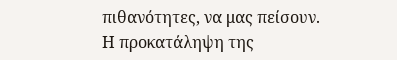πιθανότητες, να μας πείσουν.
Η προκατάληψη της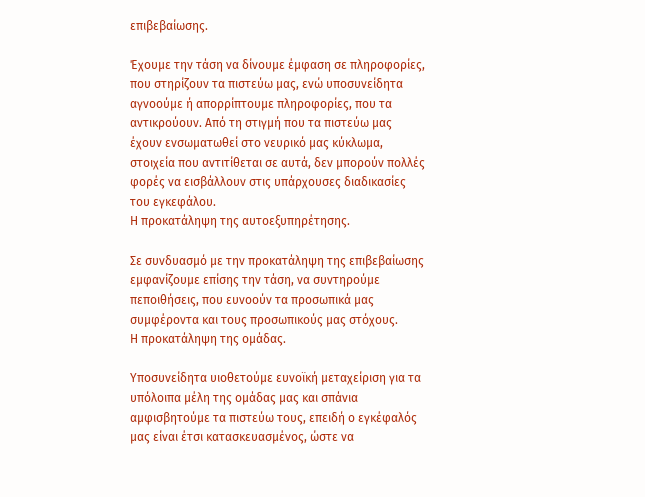επιβεβαίωσης.

Έχουμε την τάση να δίνουμε έμφαση σε πληροφορίες, που στηρίζουν τα πιστεύω μας, ενώ υποσυνείδητα αγνοούμε ή απορρίπτουμε πληροφορίες, που τα αντικρούουν. Από τη στιγμή που τα πιστεύω μας έχουν ενσωματωθεί στο νευρικό μας κύκλωμα, στοιχεία που αντιτίθεται σε αυτά, δεν μπορούν πολλές φορές να εισβάλλουν στις υπάρχουσες διαδικασίες του εγκεφάλου.
Η προκατάληψη της αυτοεξυπηρέτησης.

Σε συνδυασμό με την προκατάληψη της επιβεβαίωσης εμφανίζουμε επίσης την τάση, να συντηρούμε πεποιθήσεις, που ευνοούν τα προσωπικά μας συμφέροντα και τους προσωπικούς μας στόχους.
Η προκατάληψη της ομάδας.

Υποσυνείδητα υιοθετούμε ευνοϊκή μεταχείριση για τα υπόλοιπα μέλη της ομάδας μας και σπάνια αμφισβητούμε τα πιστεύω τους, επειδή ο εγκέφαλός μας είναι έτσι κατασκευασμένος, ώστε να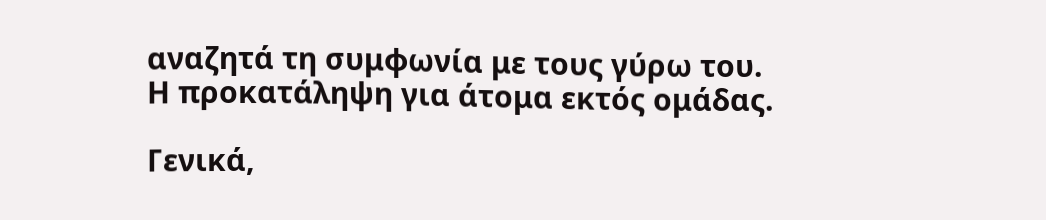αναζητά τη συμφωνία με τους γύρω του.
Η προκατάληψη για άτομα εκτός ομάδας.

Γενικά,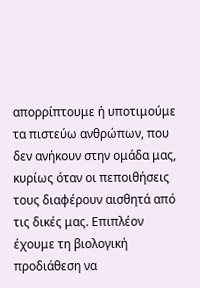απορρίπτουμε ή υποτιμούμε τα πιστεύω ανθρώπων, που δεν ανήκουν στην ομάδα μας, κυρίως όταν οι πεποιθήσεις τους διαφέρουν αισθητά από τις δικές μας. Επιπλέον έχουμε τη βιολογική προδιάθεση να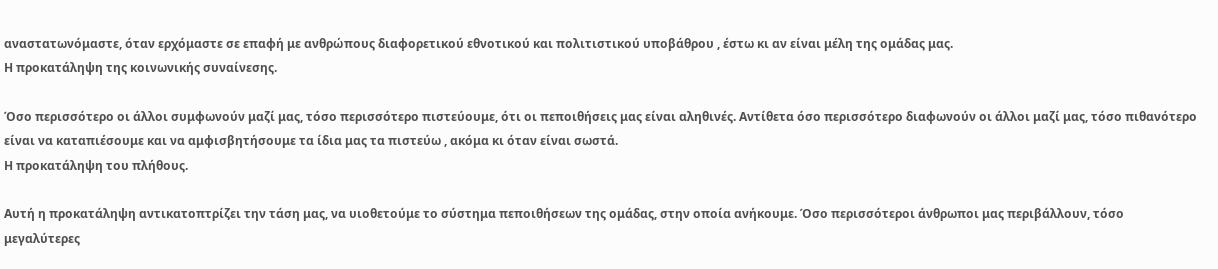αναστατωνόμαστε, όταν ερχόμαστε σε επαφή με ανθρώπους διαφορετικού εθνοτικού και πολιτιστικού υποβάθρου , έστω κι αν είναι μέλη της ομάδας μας.
Η προκατάληψη της κοινωνικής συναίνεσης.

Όσο περισσότερο οι άλλοι συμφωνούν μαζί μας, τόσο περισσότερο πιστεύουμε, ότι οι πεποιθήσεις μας είναι αληθινές. Αντίθετα όσο περισσότερο διαφωνούν οι άλλοι μαζί μας, τόσο πιθανότερο είναι να καταπιέσουμε και να αμφισβητήσουμε τα ίδια μας τα πιστεύω , ακόμα κι όταν είναι σωστά.
Η προκατάληψη του πλήθους.

Αυτή η προκατάληψη αντικατοπτρίζει την τάση μας, να υιοθετούμε το σύστημα πεποιθήσεων της ομάδας, στην οποία ανήκουμε. Όσο περισσότεροι άνθρωποι μας περιβάλλουν, τόσο μεγαλύτερες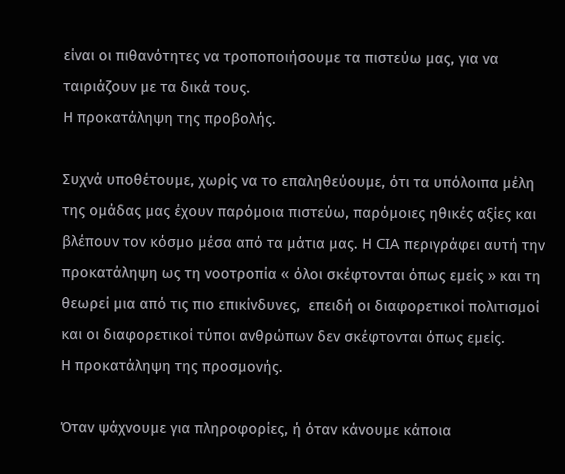είναι οι πιθανότητες να τροποποιήσουμε τα πιστεύω μας, για να ταιριάζουν με τα δικά τους.
Η προκατάληψη της προβολής.

Συχνά υποθέτουμε, χωρίς να το επαληθεύουμε, ότι τα υπόλοιπα μέλη της ομάδας μας έχουν παρόμοια πιστεύω, παρόμοιες ηθικές αξίες και βλέπουν τον κόσμο μέσα από τα μάτια μας. Η CIA περιγράφει αυτή την προκατάληψη ως τη νοοτροπία « όλοι σκέφτονται όπως εμείς » και τη θεωρεί μια από τις πιο επικίνδυνες,  επειδή οι διαφορετικοί πολιτισμοί και οι διαφορετικοί τύποι ανθρώπων δεν σκέφτονται όπως εμείς.
Η προκατάληψη της προσμονής.

Όταν ψάχνουμε για πληροφορίες, ή όταν κάνουμε κάποια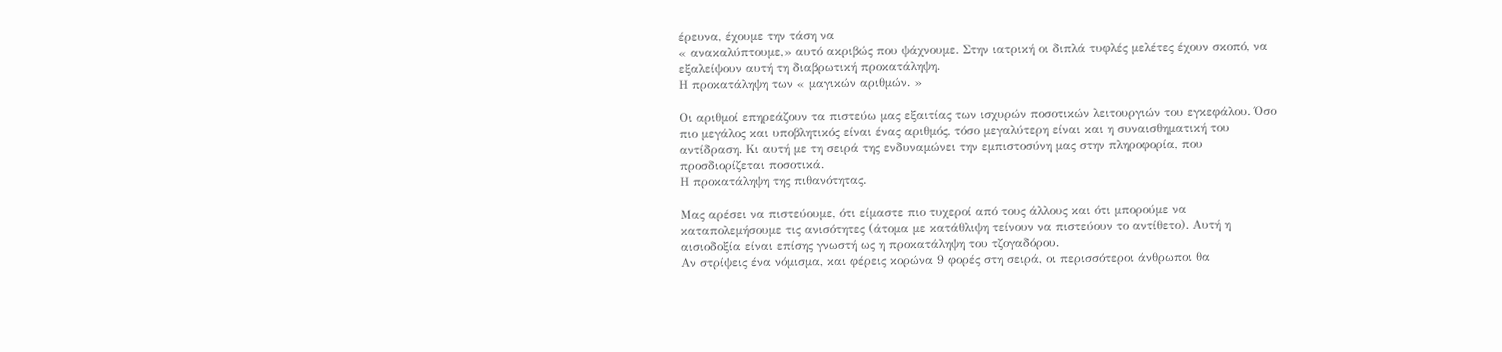έρευνα, έχουμε την τάση να
« ανακαλύπτουμε,» αυτό ακριβώς που ψάχνουμε. Στην ιατρική οι διπλά τυφλές μελέτες έχουν σκοπό, να εξαλείψουν αυτή τη διαβρωτική προκατάληψη.
Η προκατάληψη των « μαγικών αριθμών. »

Οι αριθμοί επηρεάζουν τα πιστεύω μας εξαιτίας των ισχυρών ποσοτικών λειτουργιών του εγκεφάλου. Όσο πιο μεγάλος και υποβλητικός είναι ένας αριθμός, τόσο μεγαλύτερη είναι και η συναισθηματική του αντίδραση. Κι αυτή με τη σειρά της ενδυναμώνει την εμπιστοσύνη μας στην πληροφορία, που προσδιορίζεται ποσοτικά.
Η προκατάληψη της πιθανότητας.

Μας αρέσει να πιστεύουμε, ότι είμαστε πιο τυχεροί από τους άλλους και ότι μπορούμε να καταπολεμήσουμε τις ανισότητες (άτομα με κατάθλιψη τείνουν να πιστεύουν το αντίθετο). Αυτή η αισιοδοξία είναι επίσης γνωστή ως η προκατάληψη του τζογαδόρου.
Αν στρίψεις ένα νόμισμα, και φέρεις κορώνα 9 φορές στη σειρά, οι περισσότεροι άνθρωποι θα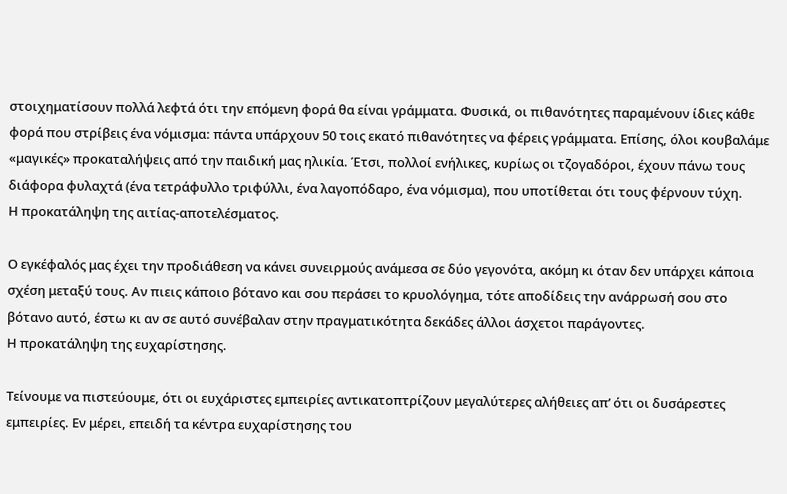στοιχηματίσουν πολλά λεφτά ότι την επόμενη φορά θα είναι γράμματα. Φυσικά, οι πιθανότητες παραμένουν ίδιες κάθε φορά που στρίβεις ένα νόμισμα: πάντα υπάρχουν 50 τοις εκατό πιθανότητες να φέρεις γράμματα. Επίσης, όλοι κουβαλάμε «μαγικές» προκαταλήψεις από την παιδική μας ηλικία. Έτσι, πολλοί ενήλικες, κυρίως οι τζογαδόροι, έχουν πάνω τους διάφορα φυλαχτά (ένα τετράφυλλο τριφύλλι, ένα λαγοπόδαρο, ένα νόμισμα), που υποτίθεται ότι τους φέρνουν τύχη.
Η προκατάληψη της αιτίας-αποτελέσματος.

Ο εγκέφαλός μας έχει την προδιάθεση να κάνει συνειρμούς ανάμεσα σε δύο γεγονότα, ακόμη κι όταν δεν υπάρχει κάποια σχέση μεταξύ τους. Αν πιεις κάποιο βότανο και σου περάσει το κρυολόγημα, τότε αποδίδεις την ανάρρωσή σου στο βότανο αυτό, έστω κι αν σε αυτό συνέβαλαν στην πραγματικότητα δεκάδες άλλοι άσχετοι παράγοντες.
Η προκατάληψη της ευχαρίστησης.

Τείνουμε να πιστεύουμε, ότι οι ευχάριστες εμπειρίες αντικατοπτρίζουν μεγαλύτερες αλήθειες απ’ ότι οι δυσάρεστες εμπειρίες. Εν μέρει, επειδή τα κέντρα ευχαρίστησης του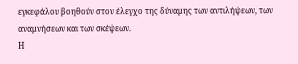εγκεφάλου βοηθούν στον έλεγχο της δύναμης των αντιλήψεων, των αναμνήσεων και των σκέψεων.
Η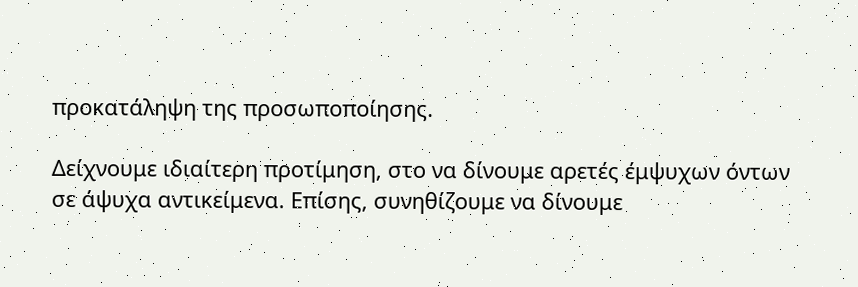προκατάληψη της προσωποποίησης.

Δείχνουμε ιδιαίτερη προτίμηση, στο να δίνουμε αρετές έμψυχων όντων σε άψυχα αντικείμενα. Επίσης, συνηθίζουμε να δίνουμε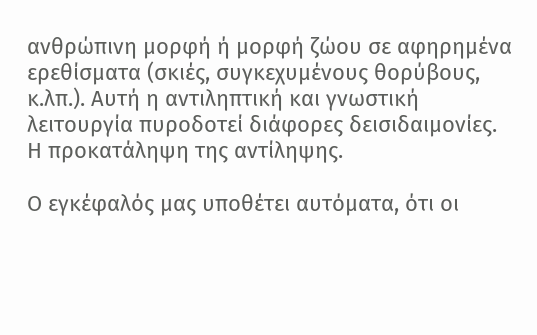ανθρώπινη μορφή ή μορφή ζώου σε αφηρημένα ερεθίσματα (σκιές, συγκεχυμένους θορύβους, κ.λπ.). Αυτή η αντιληπτική και γνωστική λειτουργία πυροδοτεί διάφορες δεισιδαιμονίες.
Η προκατάληψη της αντίληψης.

Ο εγκέφαλός μας υποθέτει αυτόματα, ότι οι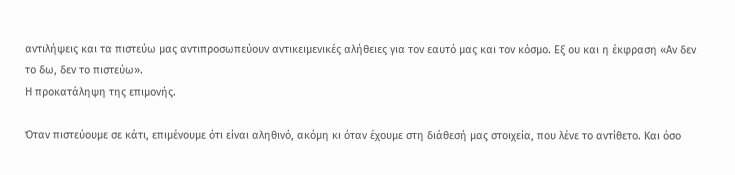αντιλήψεις και τα πιστεύω μας αντιπροσωπεύουν αντικειμενικές αλήθειες για τον εαυτό μας και τον κόσμο. Εξ ου και η έκφραση «Αν δεν το δω, δεν το πιστεύω».
Η προκατάληψη της επιμονής.

Όταν πιστεύουμε σε κάτι, επιμένουμε ότι είναι αληθινό, ακόμη κι όταν έχουμε στη διάθεσή μας στοιχεία, που λένε το αντίθετο. Και όσο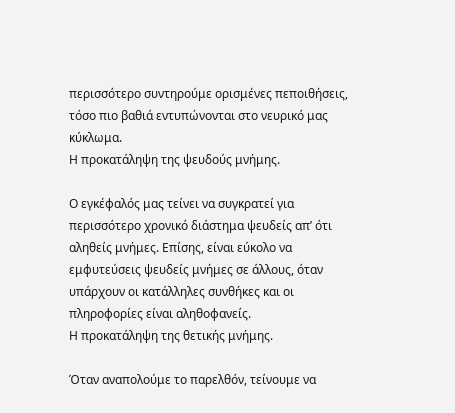περισσότερο συντηρούμε ορισμένες πεποιθήσεις, τόσο πιο βαθιά εντυπώνονται στο νευρικό μας κύκλωμα.
Η προκατάληψη της ψευδούς μνήμης.

Ο εγκέφαλός μας τείνει να συγκρατεί για περισσότερο χρονικό διάστημα ψευδείς απ’ ότι αληθείς μνήμες. Επίσης, είναι εύκολο να εμφυτεύσεις ψευδείς μνήμες σε άλλους, όταν υπάρχουν οι κατάλληλες συνθήκες και οι πληροφορίες είναι αληθοφανείς.
Η προκατάληψη της θετικής μνήμης.

Όταν αναπολούμε το παρελθόν, τείνουμε να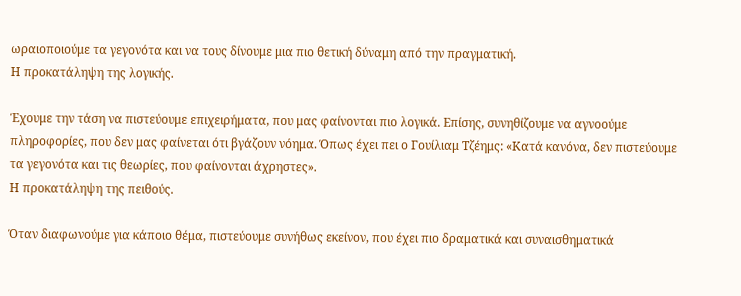ωραιοποιούμε τα γεγονότα και να τους δίνουμε μια πιο θετική δύναμη από την πραγματική.
Η προκατάληψη της λογικής.

Έχουμε την τάση να πιστεύουμε επιχειρήματα, που μας φαίνονται πιο λογικά. Επίσης, συνηθίζουμε να αγνοούμε πληροφορίες, που δεν μας φαίνεται ότι βγάζουν νόημα. Όπως έχει πει ο Γουίλιαμ Τζέημς: «Κατά κανόνα, δεν πιστεύουμε τα γεγονότα και τις θεωρίες, που φαίνονται άχρηστες».
Η προκατάληψη της πειθούς.

Όταν διαφωνούμε για κάποιο θέμα, πιστεύουμε συνήθως εκείνον, που έχει πιο δραματικά και συναισθηματικά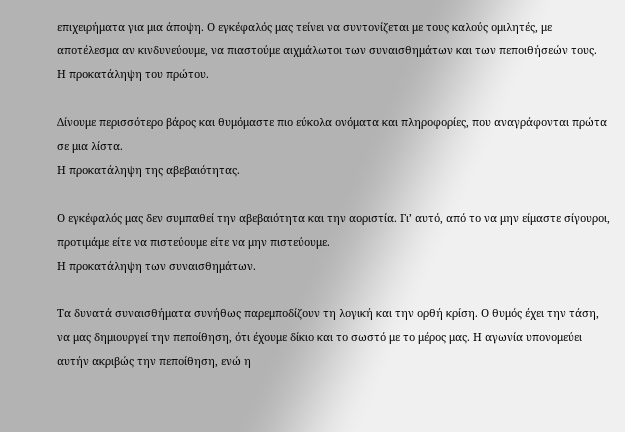επιχειρήματα για μια άποψη. Ο εγκέφαλός μας τείνει να συντονίζεται με τους καλούς ομιλητές, με αποτέλεσμα αν κινδυνεύουμε, να πιαστούμε αιχμάλωτοι των συναισθημάτων και των πεποιθήσεών τους.
Η προκατάληψη του πρώτου.

Δίνουμε περισσότερο βάρος και θυμόμαστε πιο εύκολα ονόματα και πληροφορίες, που αναγράφονται πρώτα σε μια λίστα.
Η προκατάληψη της αβεβαιότητας.

Ο εγκέφαλός μας δεν συμπαθεί την αβεβαιότητα και την αοριστία. Γι’ αυτό, από το να μην είμαστε σίγουροι, προτιμάμε είτε να πιστεύουμε είτε να μην πιστεύουμε.
Η προκατάληψη των συναισθημάτων.

Τα δυνατά συναισθήματα συνήθως παρεμποδίζουν τη λογική και την ορθή κρίση. Ο θυμός έχει την τάση, να μας δημιουργεί την πεποίθηση, ότι έχουμε δίκιο και το σωστό με το μέρος μας. Η αγωνία υπονομεύει αυτήν ακριβώς την πεποίθηση, ενώ η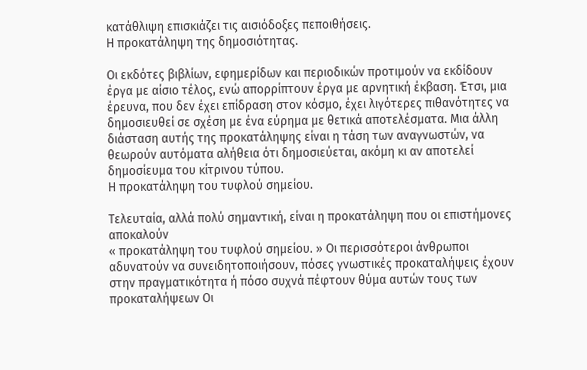κατάθλιψη επισκιάζει τις αισιόδοξες πεποιθήσεις.
Η προκατάληψη της δημοσιότητας.

Οι εκδότες βιβλίων, εφημερίδων και περιοδικών προτιμούν να εκδίδουν έργα με αίσιο τέλος, ενώ απορρίπτουν έργα με αρνητική έκβαση. Έτσι, μια έρευνα, που δεν έχει επίδραση στον κόσμο, έχει λιγότερες πιθανότητες να δημοσιευθεί σε σχέση με ένα εύρημα με θετικά αποτελέσματα. Μια άλλη διάσταση αυτής της προκατάληψης είναι η τάση των αναγνωστών, να θεωρούν αυτόματα αλήθεια ότι δημοσιεύεται, ακόμη κι αν αποτελεί δημοσίευμα του κίτρινου τύπου.
Η προκατάληψη του τυφλού σημείου.

Τελευταία, αλλά πολύ σημαντική, είναι η προκατάληψη που οι επιστήμονες αποκαλούν
« προκατάληψη του τυφλού σημείου. » Οι περισσότεροι άνθρωποι αδυνατούν να συνειδητοποιήσουν, πόσες γνωστικές προκαταλήψεις έχουν στην πραγματικότητα ή πόσο συχνά πέφτουν θύμα αυτών τους των προκαταλήψεων Οι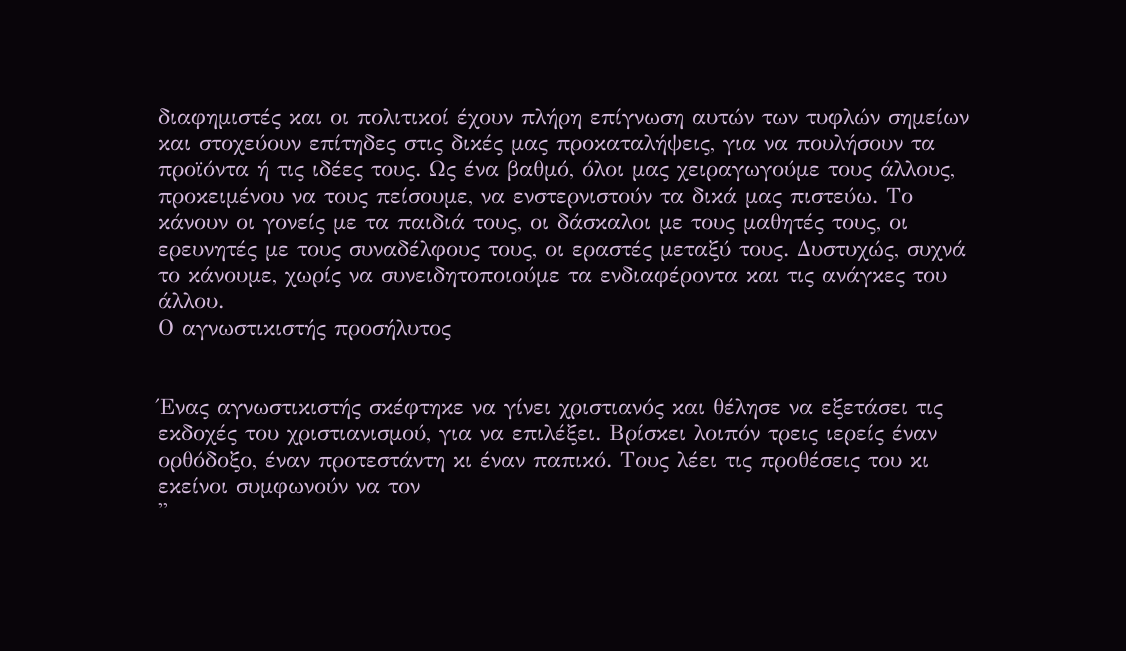διαφημιστές και οι πολιτικοί έχουν πλήρη επίγνωση αυτών των τυφλών σημείων και στοχεύουν επίτηδες στις δικές μας προκαταλήψεις, για να πουλήσουν τα προϊόντα ή τις ιδέες τους. Ως ένα βαθμό, όλοι μας χειραγωγούμε τους άλλους, προκειμένου να τους πείσουμε, να ενστερνιστούν τα δικά μας πιστεύω. Το κάνουν οι γονείς με τα παιδιά τους, οι δάσκαλοι με τους μαθητές τους, οι ερευνητές με τους συναδέλφους τους, οι εραστές μεταξύ τους. Δυστυχώς, συχνά το κάνουμε, χωρίς να συνειδητοποιούμε τα ενδιαφέροντα και τις ανάγκες του άλλου.
Ο αγνωστικιστής προσήλυτος


Ένας αγνωστικιστής σκέφτηκε να γίνει χριστιανός και θέλησε να εξετάσει τις εκδοχές του χριστιανισμού, για να επιλέξει. Βρίσκει λοιπόν τρεις ιερείς έναν ορθόδοξο, έναν προτεστάντη κι έναν παπικό. Τους λέει τις προθέσεις του κι εκείνοι συμφωνούν να τον
''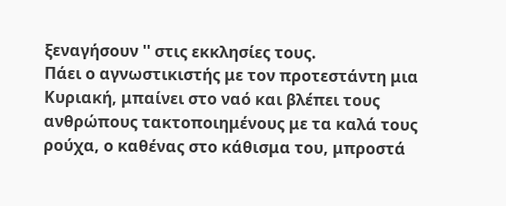ξεναγήσουν '' στις εκκλησίες τους.
Πάει ο αγνωστικιστής με τον προτεστάντη μια Κυριακή, μπαίνει στο ναό και βλέπει τους ανθρώπους τακτοποιημένους με τα καλά τους ρούχα, ο καθένας στο κάθισμα του, μπροστά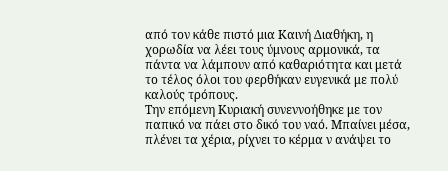από τον κάθε πιστό μια Καινή Διαθήκη, η χορωδία να λέει τους ύμνους αρμονικά, τα πάντα να λάμπουν από καθαριότητα και μετά το τέλος όλοι του φερθήκαν ευγενικά με πολύ καλούς τρόπους.
Την επόμενη Κυριακή συνεννοήθηκε με τον παπικό να πάει στο δικό του ναό. Μπαίνει μέσα, πλένει τα χέρια, ρίχνει το κέρμα ν ανάψει το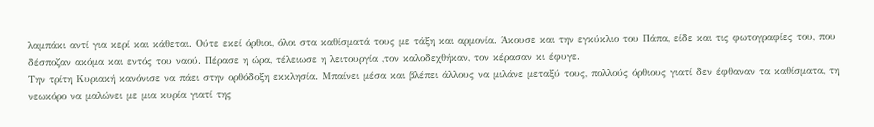λαμπάκι αντί για κερί και κάθεται. Ούτε εκεί όρθιοι, όλοι στα καθίσματά τους με τάξη και αρμονία. Άκουσε και την εγκύκλιο του Πάπα, είδε και τις φωτογραφίες του, που δέσποζαν ακόμα και εντός του ναού. Πέρασε η ώρα, τέλειωσε η λειτουργία ,τον καλοδεχθήκαν, τον κέρασαν κι έφυγε.
Την τρίτη Κυριακή κανόνισε να πάει στην ορθόδοξη εκκλησία. Μπαίνει μέσα και βλέπει άλλους να μιλάνε μεταξύ τους, πολλούς όρθιους γιατί δεν έφθαναν τα καθίσματα, τη νεωκόρο να μαλώνει με μια κυρία γιατί της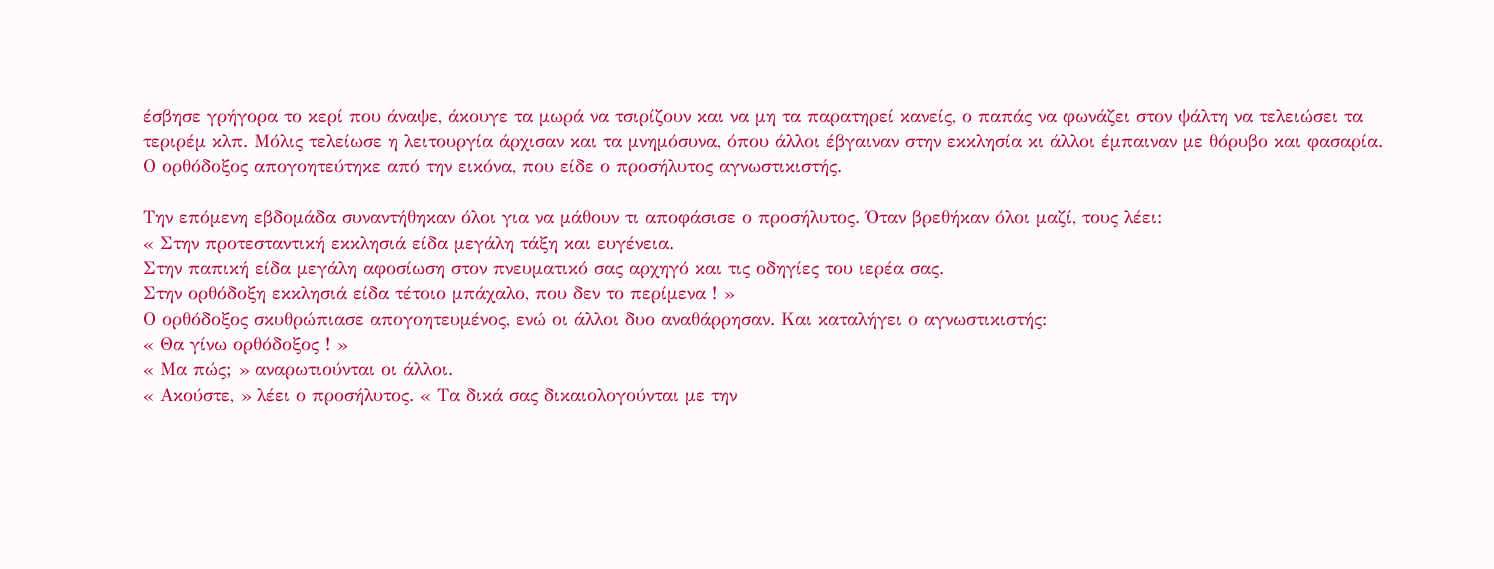έσβησε γρήγορα το κερί που άναψε, άκουγε τα μωρά να τσιρίζουν και να μη τα παρατηρεί κανείς, ο παπάς να φωνάζει στον ψάλτη να τελειώσει τα τεριρέμ κλπ. Μόλις τελείωσε η λειτουργία άρχισαν και τα μνημόσυνα, όπου άλλοι έβγαιναν στην εκκλησία κι άλλοι έμπαιναν με θόρυβο και φασαρία.
Ο ορθόδοξος απογοητεύτηκε από την εικόνα, που είδε ο προσήλυτος αγνωστικιστής.

Την επόμενη εβδομάδα συναντήθηκαν όλοι για να μάθουν τι αποφάσισε ο προσήλυτος. Όταν βρεθήκαν όλοι μαζί, τους λέει:
« Στην προτεσταντική εκκλησιά είδα μεγάλη τάξη και ευγένεια.
Στην παπική είδα μεγάλη αφοσίωση στον πνευματικό σας αρχηγό και τις οδηγίες του ιερέα σας.
Στην ορθόδοξη εκκλησιά είδα τέτοιο μπάχαλο, που δεν το περίμενα ! »
Ο ορθόδοξος σκυθρώπιασε απογοητευμένος, ενώ οι άλλοι δυο αναθάρρησαν. Και καταλήγει ο αγνωστικιστής:
« Θα γίνω ορθόδοξος ! »
« Μα πώς; » αναρωτιούνται οι άλλοι.
« Ακούστε, » λέει ο προσήλυτος. « Τα δικά σας δικαιολογούνται με την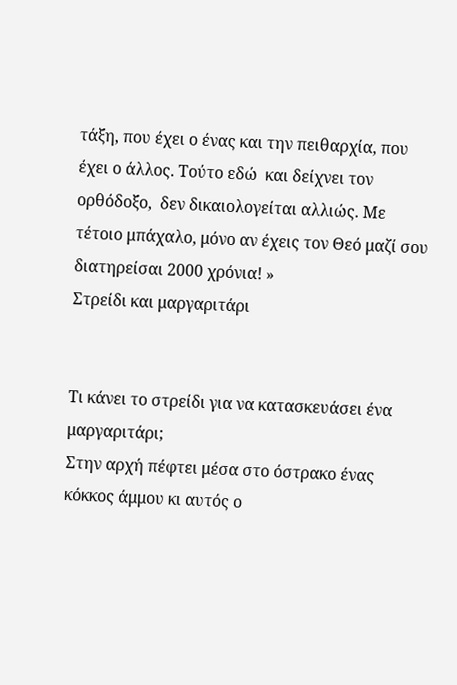τάξη, που έχει ο ένας και την πειθαρχία, που έχει ο άλλος. Τούτο εδώ  και δείχνει τον ορθόδοξο,  δεν δικαιολογείται αλλιώς. Με τέτοιο μπάχαλο, μόνο αν έχεις τον Θεό μαζί σου διατηρείσαι 2000 χρόνια! »
Στρείδι και μαργαριτάρι


Τι κάνει το στρείδι για να κατασκευάσει ένα μαργαριτάρι;
Στην αρχή πέφτει μέσα στο όστρακο ένας κόκκος άμμου κι αυτός ο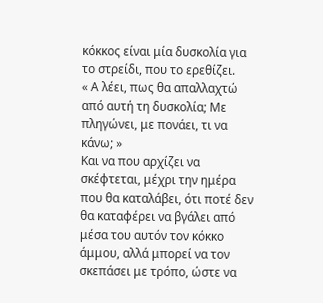κόκκος είναι μία δυσκολία για το στρείδι, που το ερεθίζει.
« Α λέει, πως θα απαλλαχτώ από αυτή τη δυσκολία; Με πληγώνει, με πονάει, τι να κάνω; »
Και να που αρχίζει να σκέφτεται, μέχρι την ημέρα που θα καταλάβει, ότι ποτέ δεν θα καταφέρει να βγάλει από μέσα του αυτόν τον κόκκο άμμου, αλλά μπορεί να τον σκεπάσει με τρόπο, ώστε να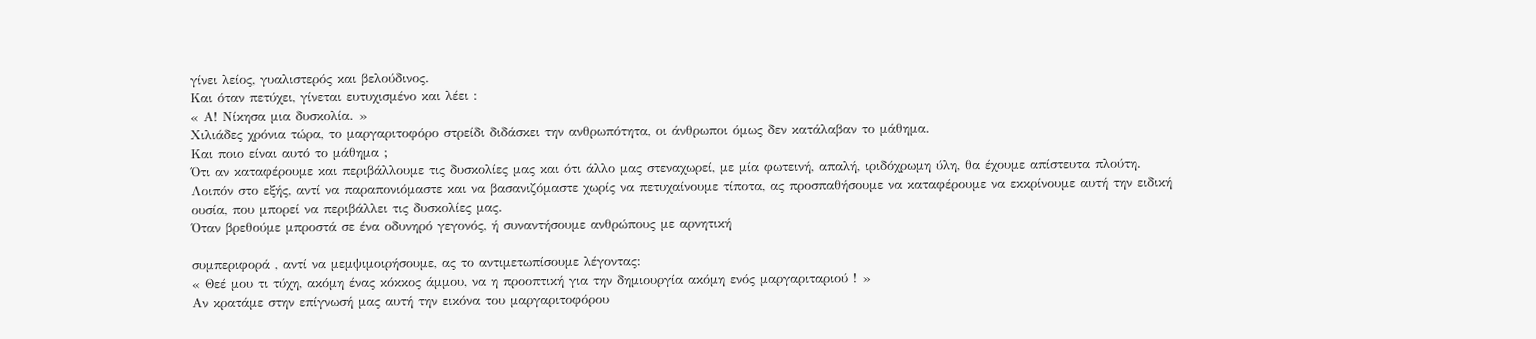γίνει λείος, γυαλιστερός και βελούδινος.
Και όταν πετύχει, γίνεται ευτυχισμένο και λέει :
« Α! Νίκησα μια δυσκολία. »
Χιλιάδες χρόνια τώρα, το μαργαριτοφόρο στρείδι διδάσκει την ανθρωπότητα, οι άνθρωποι όμως δεν κατάλαβαν το μάθημα.
Και ποιο είναι αυτό το μάθημα ;
Ότι αν καταφέρουμε και περιβάλλουμε τις δυσκολίες μας και ότι άλλο μας στεναχωρεί, με μία φωτεινή, απαλή, ιριδόχρωμη ύλη, θα έχουμε απίστευτα πλούτη.
Λοιπόν στο εξής, αντί να παραπονιόμαστε και να βασανιζόμαστε χωρίς να πετυχαίνουμε τίποτα, ας προσπαθήσουμε να καταφέρουμε να εκκρίνουμε αυτή την ειδική ουσία, που μπορεί να περιβάλλει τις δυσκολίες μας.
Όταν βρεθούμε μπροστά σε ένα οδυνηρό γεγονός, ή συναντήσουμε ανθρώπους με αρνητική

συμπεριφορά , αντί να μεμψιμοιρήσουμε, ας το αντιμετωπίσουμε λέγοντας:
« Θεέ μου τι τύχη, ακόμη ένας κόκκος άμμου, να η προοπτική για την δημιουργία ακόμη ενός μαργαριταριού ! »
Αν κρατάμε στην επίγνωσή μας αυτή την εικόνα του μαργαριτοφόρου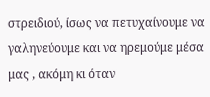στρειδιού, ίσως να πετυχαίνουμε να γαληνεύουμε και να ηρεμούμε μέσα μας , ακόμη κι όταν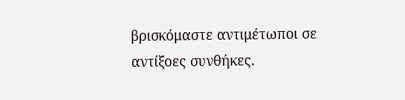βρισκόμαστε αντιμέτωποι σε αντίξοες συνθήκες.